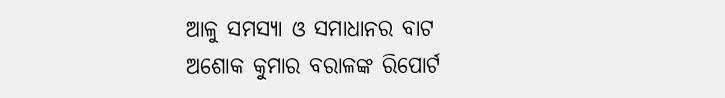ଆଳୁ ସମସ୍ୟା ଓ ସମାଧାନର ବାଟ
ଅଶୋକ କୁମାର ବରାଳଙ୍କ ରିପୋର୍ଟ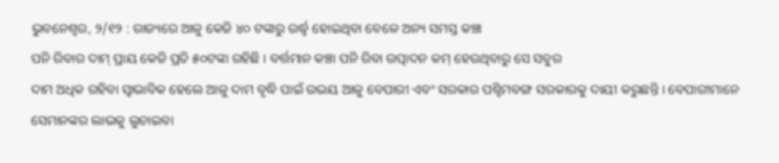ଭୁବନେଶ୍ୱର, ୨/୧୨ : ରାଜ୍ୟରେ ଆଳୁ କେଜି ୪୦ ଟଙ୍କାରୁ ଉର୍ଦ୍ଧ୍ୱ ହୋଇଥିବା ବେଳେ ଅନ୍ୟ ସମସ୍ତ କଞ୍ଚା
ପନି ରିବାର ଦାମ୍ ପ୍ରାୟ କେଜି ପ୍ରତି ୫୦ଟଙ୍କା ରହିଛି । ବର୍ତ୍ତମାନ କଞ୍ଚା ପନି ରିବା ଉତ୍ପାଦନ କମ୍ ହେଉଥିବାରୁ ସେ ସବୁର
ଦାମ ଅଧିକ ରହିବା ସ୍ୱାଭାବିକ ହେଲେ ଆଳୁ ଦାମ ବୃଦ୍ଧି ପାଇଁ ଉଭୟ ଆଳୁ ବେପାରୀ ଏବଂ ସରକାର ପଶ୍ଚିମବଙ୍ଗ ସରକାରକୁ ଦାୟୀ କରୁଛନ୍ତି । ବେପାରୀମାନେ ସେମାନଙ୍କର ଲାଭକୁ ଲୁଚାଇବା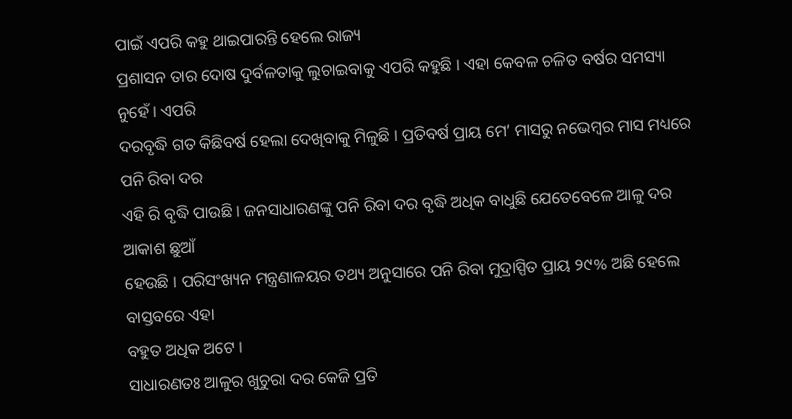ପାଇଁ ଏପରି କହୁ ଥାଇପାରନ୍ତି ହେଲେ ରାଜ୍ୟ
ପ୍ରଶାସନ ତାର ଦୋଷ ଦୁର୍ବଳତାକୁ ଲୁଚାଇବାକୁ ଏପରି କହୁଛି । ଏହା କେବଳ ଚଳିତ ବର୍ଷର ସମସ୍ୟା ନୁହେଁ । ଏପରି
ଦରବୃଦ୍ଧି ଗତ କିଛିବର୍ଷ ହେଲା ଦେଖିବାକୁ ମିଳୁଛି । ପ୍ରତିବର୍ଷ ପ୍ରାୟ ମେ’ ମାସରୁ ନଭେମ୍ବର ମାସ ମଧ୍ୟରେ ପନି ରିବା ଦର
ଏହି ରି ବୃଦ୍ଧି ପାଉଛି । ଜନସାଧାରଣଙ୍କୁ ପନି ରିବା ଦର ବୃଦ୍ଧି ଅଧିକ ବାଧୁଛି ଯେତେବେଳେ ଆଳୁ ଦର ଆକାଶ ଛୁଆଁ
ହେଉଛି । ପରିସଂଖ୍ୟନ ମନ୍ତ୍ରଣାଳୟର ତଥ୍ୟ ଅନୁସାରେ ପନି ରିବା ମୁଦ୍ରାସ୍ପିତ ପ୍ରାୟ ୨୯% ଅଛି ହେଲେ ବାସ୍ତବରେ ଏହା
ବହୁତ ଅଧିକ ଅଟେ ।
ସାଧାରଣତଃ ଆଳୁର ଖୁଚୁରା ଦର କେଜି ପ୍ରତି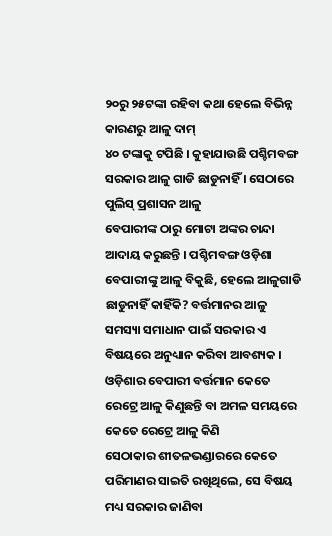୨୦ରୁ ୨୫ଟଙ୍କା ରହିବା କଥା ହେଲେ ବିଭିନ୍ନ କାରଣରୁ ଆଳୁ ଦାମ୍
୪୦ ଟଙ୍କାକୁ ଟପିଛି । କୁହାଯାଉଛି ପଶ୍ଚିମବଙ୍ଗ ସରକାର ଆଳୁ ଗାଡି ଛାଡୁନାହିଁ । ସେଠାରେ ପୁଲିସ୍ ପ୍ରଶାସନ ଆଳୁ
ବେପାରୀଙ୍କ ଠାରୁ ମୋଟା ଅଙ୍କର ଚାନ୍ଦା ଆଦାୟ କରୁଛନ୍ତି । ପଶ୍ଚିମବଙ୍ଗ ଓଡ଼ିଶା ବେପାରୀଙ୍କୁ ଆଳୁ ବିକୁଛି, ହେଲେ ଆଳୁଗାଡି
ଛାଡୁନାହିଁ କାହିଁକି? ବର୍ତ୍ତମାନର ଆଳୁ ସମସ୍ୟା ସମାଧାନ ପାଇଁ ସରକାର ଏ ବିଷୟରେ ଅନୁଧ୍ୟାନ କରିବା ଆବଶ୍ୟକ ।
ଓଡ଼ିଶାର ବେପାରୀ ବର୍ତ୍ତମାନ କେତେ ରେଟ୍ରେ ଆଳୁ କିଣୁଛନ୍ତି ବା ଅମଳ ସମୟରେ କେତେ ରେଟ୍ରେ ଆଳୁ କିଣି
ସେଠାକାର ଶୀତଳଭଣ୍ଡାରରେ କେତେ ପରିମାଣର ସାଇତି ରଖିଥିଲେ, ସେ ବିଷୟ ମଧ୍ୟ ସରକାର ଜାଣିବା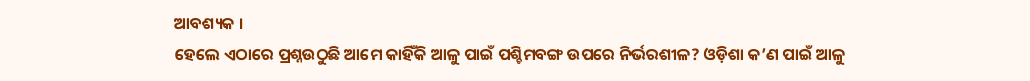ଆବଶ୍ୟକ ।
ହେଲେ ଏଠାରେ ପ୍ରଶ୍ନଉଠୁଛି ଆମେ କାହିଁକି ଆଳୁ ପାଇଁ ପଶ୍ଚିମବଙ୍ଗ ଉପରେ ନିର୍ଭରଶୀଳ? ଓଡ଼ିଶା କ’ଣ ପାଇଁ ଆଳୁ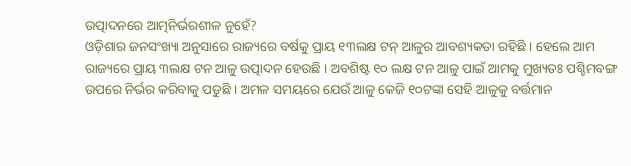ଉତ୍ପାଦନରେ ଆତ୍ମନିର୍ଭରଶୀଳ ନୁହେଁ?
ଓଡ଼ିଶାର ଜନସଂଖ୍ୟା ଅନୁସାରେ ରାଜ୍ୟରେ ବର୍ଷକୁ ପ୍ରାୟ ୧୩ଲକ୍ଷ ଟନ୍ ଆଳୁର ଆବଶ୍ୟକତା ରହିଛି । ହେଲେ ଆମ
ରାଜ୍ୟରେ ପ୍ରାୟ ୩ଲକ୍ଷ ଟନ ଆଳୁ ଉତ୍ପାଦନ ହେଉଛି । ଅବଶିଷ୍ଟ ୧୦ ଲକ୍ଷ ଟନ ଆଳୁ ପାଇଁ ଆମକୁ ମୁଖ୍ୟତଃ ପଶ୍ଚିମବଙ୍ଗ
ଉପରେ ନିର୍ଭର କରିବାକୁ ପଡୁଛି । ଅମଳ ସମୟରେ ଯେଉଁ ଆଳୁ କେଜି ୧୦ଟଙ୍କା ସେହି ଆଳୁକୁ ବର୍ତ୍ତମାନ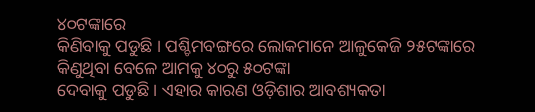୪୦ଟଙ୍କାରେ
କିଣିବାକୁ ପଡୁଛି । ପଶ୍ଚିମବଙ୍ଗରେ ଲୋକମାନେ ଆଳୁକେଜି ୨୫ଟଙ୍କାରେ କିଣୁଥିବା ବେଳେ ଆମକୁ ୪୦ରୁ ୫୦ଟଙ୍କା
ଦେବାକୁ ପଡୁଛି । ଏହାର କାରଣ ଓଡ଼ିଶାର ଆବଶ୍ୟକତା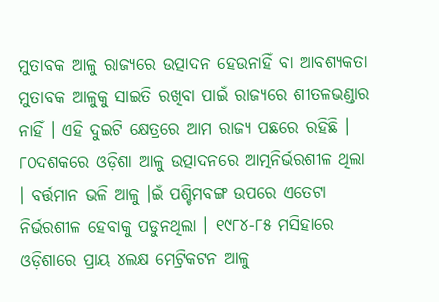ମୁତାବକ ଆଳୁ ରାଜ୍ୟରେ ଉତ୍ପାଦନ ହେଉନାହିଁ ବା ଆବଶ୍ୟକତା
ମୁତାବକ ଆଳୁକୁ ସାଇତି ରଖିବା ପାଇଁ ରାଜ୍ୟରେ ଶୀତଳଭଣ୍ଡାର ନାହିଁ । ଏହି ଦୁଇଟି କ୍ଷେତ୍ରରେ ଆମ ରାଜ୍ୟ ପଛରେ ରହିଛି ।
୮୦ଦଶକରେ ଓଡ଼ିଶା ଆଳୁ ଉତ୍ପାଦନରେ ଆତ୍ମନିର୍ଭରଶୀଳ ଥିଲା । ବର୍ତ୍ତମାନ ଭଳି ଆଳୁ ।ଇଁ ପଶ୍ଚିମବଙ୍ଗ ଉପରେ ଏତେଟା
ନିର୍ଭରଶୀଳ ହେବାକୁ ପଡୁନଥିଲା । ୧୯୮୪-୮୫ ମସିହାରେ ଓଡ଼ିଶାରେ ପ୍ରାୟ ୪ଲକ୍ଷ ମେଟ୍ରିକଟନ ଆଳୁ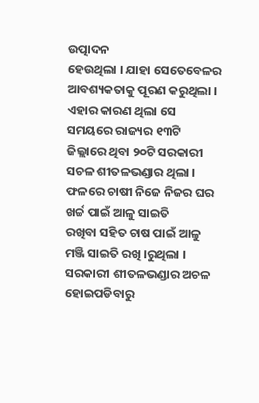ଉତ୍ପାଦନ
ହେଉଥିଲା । ଯାହା ସେତେବେଳର ଆବଶ୍ୟକତାକୁ ପୂରଣ କରୁଥିଲା । ଏହାର କାରଣ ଥିଲା ସେ ସମୟରେ ରାଜ୍ୟର ୧୩ଟି
ଜିଲ୍ଲାରେ ଥିବା ୨୦ଟି ସରକାରୀ ସଚଳ ଶୀତଳଭଣ୍ଡାର ଥିଲା । ଫଳରେ ଚାଷୀ ନିଜେ ନିଜର ଘର ଖର୍ଚ୍ଚ ପାଇଁ ଆଳୁ ସାଇତି
ରଖିବା ସହିତ ଚାଷ ପାଇଁ ଆଳୁ ମଞ୍ଜି ସାଇତି ରଖି ।ରୁଥିଲା । ସରକାରୀ ଶୀତଳଭଣ୍ଡାର ଅଚଳ ହୋଇପଡିବାରୁ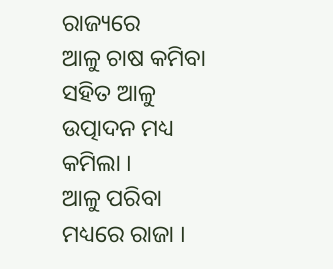ରାଜ୍ୟରେ
ଆଳୁ ଚାଷ କମିବା ସହିତ ଆଳୁ ଉତ୍ପାଦନ ମଧ୍ୟ କମିଲା ।
ଆଳୁ ପରିବା ମଧ୍ୟରେ ରାଜା ।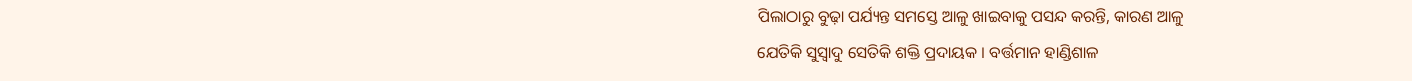ପିଲାଠାରୁ ବୁଢ଼ା ପର୍ଯ୍ୟନ୍ତ ସମସ୍ତେ ଆଳୁ ଖାଇବାକୁ ପସନ୍ଦ କରନ୍ତି, କାରଣ ଆଳୁ
ଯେତିକି ସୁସ୍ୱାଦୁ ସେତିକି ଶକ୍ତି ପ୍ରଦାୟକ । ବର୍ତ୍ତମାନ ହାଣ୍ଡିଶାଳ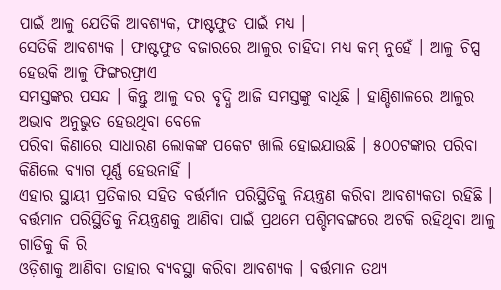ପାଇଁ ଆଳୁ ଯେତିକି ଆବଶ୍ୟକ, ଫାଷ୍ଟଫୁଡ ପାଇଁ ମଧ୍ୟ ।
ସେତିକି ଆବଶ୍ୟକ । ଫାଷ୍ଟଫୁଡ ବଜାରରେ ଆଳୁର ଚାହିଦା ମଧ୍ୟ କମ୍ ନୁହେଁ । ଆଳୁ ଚିପ୍ସ ହେଉକି ଆଳୁ ଫିଙ୍ଗରଫ୍ରାଏ
ସମସ୍ତଙ୍କର ପସନ୍ଦ । କିନ୍ତୁ ଆଳୁ ଦର ବୃଦ୍ଧି ଆଜି ସମସ୍ତଙ୍କୁ ବାଧିଛି । ହାଣ୍ଡିଶାଳରେ ଆଳୁର ଅଭାବ ଅନୁଭୁତ ହେଉଥିବା ବେଳେ
ପରିବା କିଣାରେ ସାଧାରଣ ଲୋକଙ୍କ ପକେଟ ଖାଲି ହୋଇଯାଉଛି । ୫୦୦ଟଙ୍କାର ପରିବା କିଣିଲେ ବ୍ୟାଗ ପୂର୍ଣ୍ଣ ହେଉନାହିଁ ।
ଏହାର ସ୍ଥାୟୀ ପ୍ରତିକାର ସହିତ ବର୍ତ୍ତର୍ମାନ ପରିସ୍ଥିତିକୁ ନିୟନ୍ତ୍ରଣ କରିବା ଆବଶ୍ୟକତା ରହିଛି ।
ବର୍ତ୍ତମାନ ପରିସ୍ଥିତିକୁ ନିୟନ୍ତ୍ରଣକୁ ଆଣିବା ପାଇଁ ପ୍ରଥମେ ପଶ୍ଚିମବଙ୍ଗରେ ଅଟକି ରହିଥିବା ଆଳୁ ଗାଡିକୁ କି ରି
ଓଡ଼ିଶାକୁ ଆଣିବା ତାହାର ବ୍ୟବସ୍ଥା କରିବା ଆବଶ୍ୟକ । ବର୍ତ୍ତମାନ ତଥ୍ୟ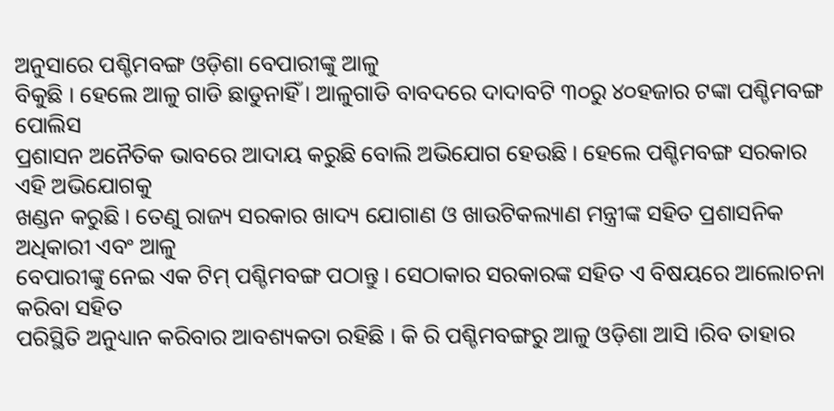ଅନୁସାରେ ପଶ୍ଚିମବଙ୍ଗ ଓଡ଼ିଶା ବେପାରୀଙ୍କୁ ଆଳୁ
ବିକୁଛି । ହେଲେ ଆଳୁ ଗାଡି ଛାଡୁନାହିଁ । ଆଳୁଗାଡି ବାବଦରେ ଦାଦାବଟି ୩୦ରୁ ୪୦ହଜାର ଟଙ୍କା ପଶ୍ଚିମବଙ୍ଗ ପୋଲିସ
ପ୍ରଶାସନ ଅନୈତିକ ଭାବରେ ଆଦାୟ କରୁଛି ବୋଲି ଅଭିଯୋଗ ହେଉଛି । ହେଲେ ପଶ୍ଚିମବଙ୍ଗ ସରକାର ଏହି ଅଭିଯୋଗକୁ
ଖଣ୍ଡନ କରୁଛି । ତେଣୁ ରାଜ୍ୟ ସରକାର ଖାଦ୍ୟ ଯୋଗାଣ ଓ ଖାଉଟିକଲ୍ୟାଣ ମନ୍ତ୍ରୀଙ୍କ ସହିତ ପ୍ରଶାସନିକ ଅଧିକାରୀ ଏବଂ ଆଳୁ
ବେପାରୀଙ୍କୁ ନେଇ ଏକ ଟିମ୍ ପଶ୍ଚିମବଙ୍ଗ ପଠାନ୍ତୁ । ସେଠାକାର ସରକାରଙ୍କ ସହିତ ଏ ବିଷୟରେ ଆଲୋଚନା କରିବା ସହିତ
ପରିସ୍ଥିତି ଅନୁଧ୍ୟାନ କରିବାର ଆବଶ୍ୟକତା ରହିଛି । କି ରି ପଶ୍ଚିମବଙ୍ଗରୁ ଆଳୁ ଓଡ଼ିଶା ଆସି ।ରିବ ତାହାର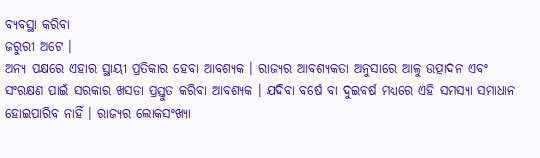ବ୍ୟବସ୍ଥା କରିବା
ଜରୁରୀ ଅଟେ ।
ଅନ୍ୟ ପକ୍ଷରେ ଏହାର ସ୍ଥାୟୀ ପ୍ରତିକାର ହେବା ଆବଶ୍ୟକ । ରାଜ୍ୟର ଆବଶ୍ୟକତା ଅନୁସାରେ ଆଳୁ ଉତ୍ପାଦନ ଏବଂ
ସଂରକ୍ଷଣ ପାଇଁ ସରକାର ଖସଡା ପ୍ରସ୍ତୁତ କରିବା ଆବଶ୍ୟକ । ଯଦିବା ବର୍ଷେ ବା ଦୁଇବର୍ଷ ମଧ୍ୟରେ ଏହି ସମସ୍ୟା ସମାଧାନ
ହୋଇପାରିବ ନାହିଁ । ରାଜ୍ୟର ଲୋକସଂଖ୍ୟା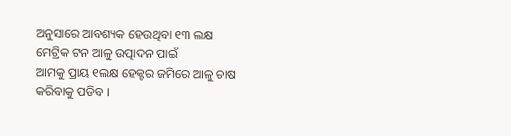ଅନୁସାରେ ଆବଶ୍ୟକ ହେଉଥିବା ୧୩ ଲକ୍ଷ ମେଟ୍ରିକ ଟନ ଆଳୁ ଉତ୍ପାଦନ ପାଇଁ
ଆମକୁ ପ୍ରାୟ ୧ଲକ୍ଷ ହେକ୍ଟର ଜମିରେ ଆଳୁ ଚାଷ କରିବାକୁ ପଡିବ ।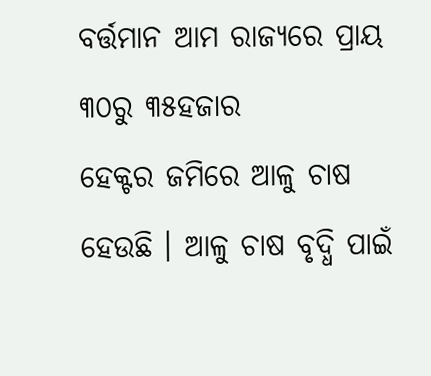ବର୍ତ୍ତମାନ ଆମ ରାଜ୍ୟରେ ପ୍ରାୟ ୩୦ରୁ ୩୫ହଜାର
ହେକ୍ଟର ଜମିରେ ଆଳୁ ଚାଷ ହେଉଛି । ଆଳୁ ଚାଷ ବୃଦ୍ଧି ପାଇଁ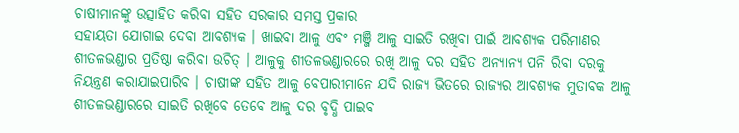ଚାଷୀମାନଙ୍କୁ ଉତ୍ସାହିତ କରିବା ସହିତ ସରକାର ସମସ୍ତ ପ୍ରକାର
ସହାୟତା ଯୋଗାଇ ଦେବା ଆବଶ୍ୟକ । ଖାଇବା ଆଳୁ ଏବଂ ମଞ୍ଜି ଆଳୁ ସାଇତି ରଖିବା ପାଇଁ ଆବଶ୍ୟକ ପରିମାଣର
ଶୀତଳଭଣ୍ଡାର ପ୍ରତିଷ୍ଠା କରିବା ଉଚିତ୍ । ଆଳୁକୁ ଶୀତଳଭଣ୍ଡାରରେ ରଖି ଆଳୁ ଦର ସହିତ ଅନ୍ୟାନ୍ୟ ପନି ରିବା ଦରକୁ
ନିୟନ୍ତ୍ରଣ କରାଯାଇପାରିବ । ଚାଷୀଙ୍କ ସହିତ ଆଳୁ ବେପାରୀମାନେ ଯଦି ରାଜ୍ୟ ଭିତରେ ରାଜ୍ୟର ଆବଶ୍ୟକ ମୁତାବକ ଆଳୁ
ଶୀତଳଭଣ୍ଡାରରେ ସାଇତି ରଖିବେ ତେବେ ଆଳୁ ଦର ବୃଦ୍ଧି ପାଇବ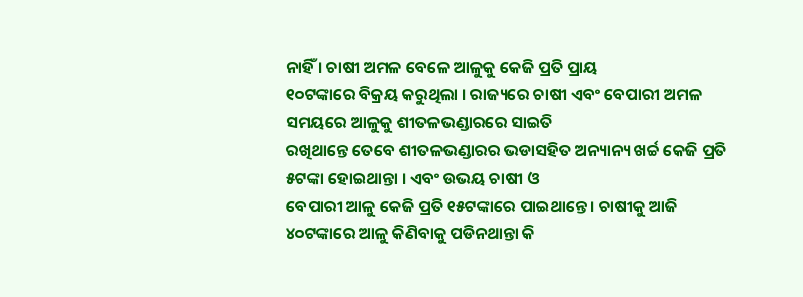ନାହିଁ । ଚାଷୀ ଅମଳ ବେଳେ ଆଳୁକୁ କେଜି ପ୍ରତି ପ୍ରାୟ
୧୦ଟଙ୍କାରେ ବିକ୍ରୟ କରୁଥିଲା । ରାଜ୍ୟରେ ଚାଷୀ ଏବଂ ବେପାରୀ ଅମଳ ସମୟରେ ଆଳୁକୁ ଶୀତଳଭଣ୍ଡାରରେ ସାଇତି
ରଖିଥାନ୍ତେ ତେବେ ଶୀତଳଭଣ୍ଡାରର ଭଡାସହିତ ଅନ୍ୟାନ୍ୟ ଖର୍ଚ୍ଚ କେଜି ପ୍ରତି ୫ଟଙ୍କା ହୋଇଥାନ୍ତା । ଏବଂ ଉଭୟ ଚାଷୀ ଓ
ବେପାରୀ ଆଳୁ କେଜି ପ୍ରତି ୧୫ଟଙ୍କାରେ ପାଇଥାନ୍ତେ । ଚାଷୀକୁ ଆଜି ୪୦ଟଙ୍କାରେ ଆଳୁ କିଣିବାକୁ ପଡିନଥାନ୍ତା କି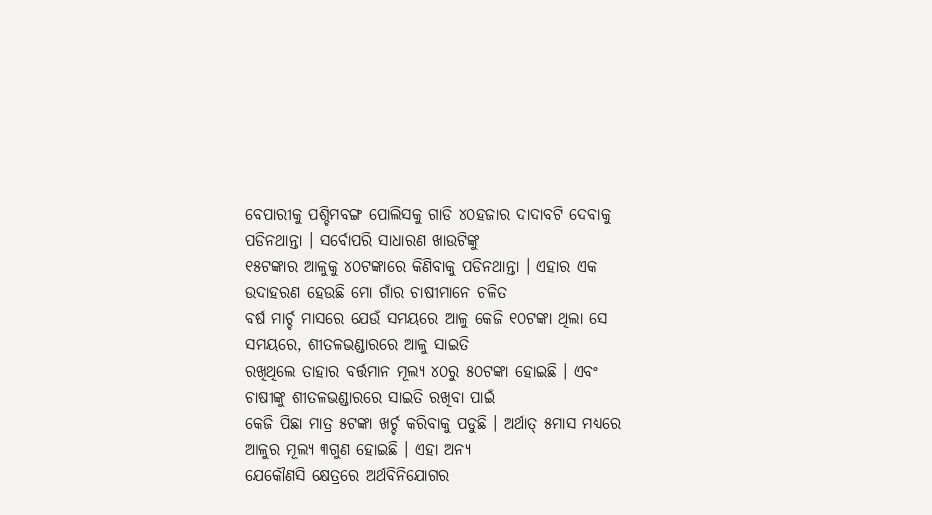ବେପାରୀକୁ ପଶ୍ଚିମବଙ୍ଗ ପୋଲିସକୁ ଗାଡି ୪୦ହଜାର ଦାଦାବଟି ଦେବାକୁ ପଡିନଥାନ୍ତା । ସର୍ବୋପରି ସାଧାରଣ ଖାଉଟିଙ୍କୁ
୧୫ଟଙ୍କାର ଆଳୁକୁ ୪୦ଟଙ୍କାରେ କିଣିବାକୁ ପଡିନଥାନ୍ତା । ଏହାର ଏକ ଉଦାହରଣ ହେଉଛି ମୋ ଗାଁର ଚାଷୀମାନେ ଚଳିତ
ବର୍ଷ ମାର୍ଚ୍ଚ ମାସରେ ଯେଉଁ ସମୟରେ ଆଳୁ କେଜି ୧୦ଟଙ୍କା ଥିଲା ସେ ସମୟରେ, ଶୀତଳଭଣ୍ଡାରରେ ଆଳୁ ସାଇତି
ରଖିଥିଲେ ତାହାର ବର୍ତ୍ତମାନ ମୂଲ୍ୟ ୪୦ରୁ ୫୦ଟଙ୍କା ହୋଇଛି । ଏବଂ ଚାଷୀଙ୍କୁ ଶୀତଳଭଣ୍ଡାରରେ ସାଇତି ରଖିବା ପାଇଁ
କେଜି ପିଛା ମାତ୍ର ୫ଟଙ୍କା ଖର୍ଚ୍ଚ କରିବାକୁ ପଡୁଛି । ଅର୍ଥାତ୍ ୫ମାସ ମଧ୍ୟରେ ଆଳୁର ମୂଲ୍ୟ ୩ଗୁଣ ହୋଇଛି । ଏହା ଅନ୍ୟ
ଯେକୌଣସି କ୍ଷେତ୍ରରେ ଅର୍ଥବିନିଯୋଗର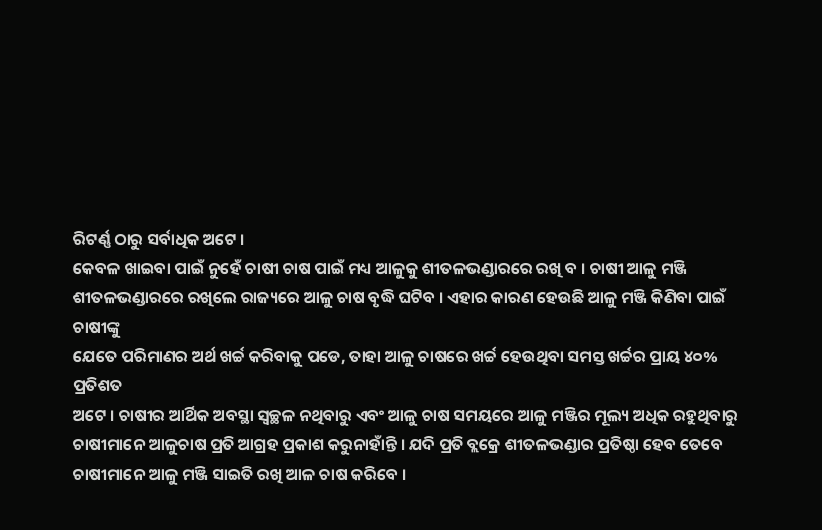ରିଟର୍ଣ୍ଣ ଠାରୁ ସର୍ବାଧିକ ଅଟେ ।
କେବଳ ଖାଇବା ପାଇଁ ନୁହେଁ ଚାଷୀ ଚାଷ ପାଇଁ ମଧ୍ୟ ଆଳୁକୁ ଶୀତଳଭଣ୍ଡାରରେ ରଖି ବ । ଚାଷୀ ଆଳୁ ମଞ୍ଜି
ଶୀତଳଭଣ୍ଡାରରେ ରଖିଲେ ରାଜ୍ୟରେ ଆଳୁ ଚାଷ ବୃଦ୍ଧି ଘଟିବ । ଏହାର କାରଣ ହେଉଛି ଆଳୁ ମଞ୍ଜି କିଣିବା ପାଇଁ ଚାଷୀଙ୍କୁ
ଯେତେ ପରିମାଣର ଅର୍ଥ ଖର୍ଚ୍ଚ କରିବାକୁ ପଡେ, ତାହା ଆଳୁ ଚାଷରେ ଖର୍ଚ୍ଚ ହେଉଥିବା ସମସ୍ତ ଖର୍ଚ୍ଚର ପ୍ରାୟ ୪୦% ପ୍ରତିଶତ
ଅଟେ । ଚାଷୀର ଆର୍ଥିକ ଅବସ୍ଥା ସ୍ୱଚ୍ଛଳ ନଥିବାରୁ ଏବଂ ଆଳୁ ଚାଷ ସମୟରେ ଆଳୁ ମଞ୍ଜିର ମୂଲ୍ୟ ଅଧିକ ରହୁଥିବାରୁ
ଚାଷୀମାନେ ଆଳୁଚାଷ ପ୍ରତି ଆଗ୍ରହ ପ୍ରକାଶ କରୁନାହାଁନ୍ତି । ଯଦି ପ୍ରତି ବ୍ଲକ୍ରେ ଶୀତଳଭଣ୍ଡାର ପ୍ରତିଷ୍ଠା ହେବ ତେବେ
ଚାଷୀମାନେ ଆଳୁ ମଞ୍ଜି ସାଇତି ରଖି ଆଳ ଚାଷ କରିବେ ।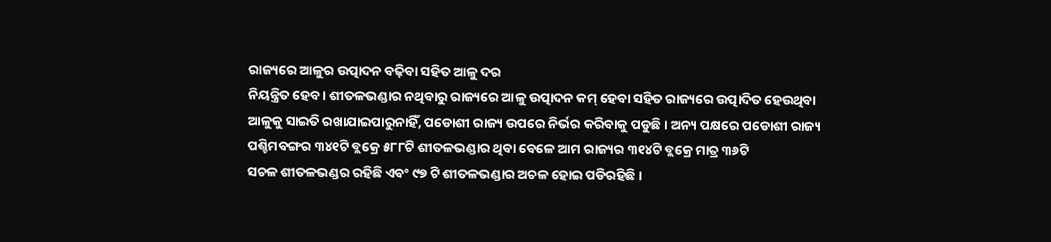ରାଜ୍ୟରେ ଆଳୁର ଉତ୍ପାଦନ ବଢ଼ିବା ସହିତ ଆଳୁ ଦର
ନିୟନ୍ତ୍ରିତ ହେବ । ଶୀତଳଭଣ୍ଡାର ନଥିବାରୁ ରାଜ୍ୟରେ ଆଳୁ ଉତ୍ପାଦନ କମ୍ ହେବା ସହିତ ରାଜ୍ୟରେ ଉତ୍ପାଦିତ ହେଉଥିବା
ଆଳୁକୁ ସାଇତି ରଖାଯାଇପାରୁନାହିଁ, ପଡୋଶୀ ରାଜ୍ୟ ଉପରେ ନିର୍ଭର କରିବାକୁ ପଡୁଛି । ଅନ୍ୟ ପକ୍ଷରେ ପଡୋଶୀ ରାଜ୍ୟ
ପଶ୍ଚିମବଙ୍ଗର ୩୪୧ଟି ବ୍ଲକ୍ରେ ୫୮୮ଟି ଶୀତଳଭଣ୍ଡାର ଥିବା ବେଳେ ଆମ ରାଜ୍ୟର ୩୧୪ଟି ବ୍ଲକ୍ରେ ମାତ୍ର ୩୬ଟି
ସଚଳ ଶୀତଳଭଣ୍ଡର ରହିଛି ଏବଂ ୯୭ ଟି ଶୀତଳଭଣ୍ଡାର ଅଚଳ ହୋଇ ପଡିରହିଛି ।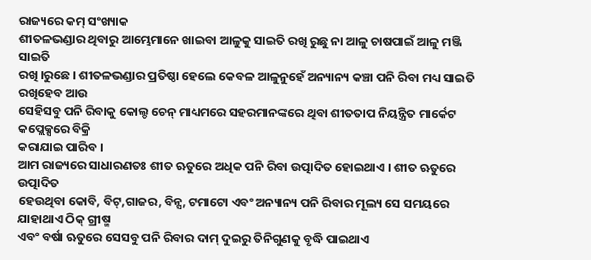ରାଜ୍ୟରେ କମ୍ ସଂଖ୍ୟାକ
ଶୀତଳଭଣ୍ଡାର ଥିବାରୁ ଆମ୍ଭେମାନେ ଖାଇବା ଆଳୁକୁ ସାଇତି ରଖି ରୁଛୁ ନା ଆଳୁ ଚାଷପାଇଁ ଆଳୁ ମଞ୍ଜି ସାଇତି
ରଖି ।ରୁଛେ । ଶୀତଳଭଣ୍ଡାର ପ୍ରତିଷ୍ଠା ହେଲେ କେବଳ ଆଳୁନୁହେଁ ଅନ୍ୟାନ୍ୟ କଞ୍ଚା ପନି ରିବା ମଧ୍ୟ ସାଇତି ରଖିହେବ ଆଉ
ସେହିସବୁ ପନି ରିବାକୁ କୋଲ୍ଡ ଚେନ୍ ମାଧ୍ୟମରେ ସହରମାନଙ୍କରେ ଥିବା ଶୀତତାପ ନିୟନ୍ତ୍ରିତ ମାର୍କେଟ କପ୍ଲେକ୍ସରେ ବିକ୍ରି
କରାଯାଇ ପାରିବ ।
ଆମ ରାଜ୍ୟରେ ସାଧାରଣତଃ ଶୀତ ଋତୁରେ ଅଧିକ ପନି ରିବା ଉତ୍ପାଦିତ ହୋଇଥାଏ । ଶୀତ ଋତୁରେ ଉତ୍ପାଦିତ
ହେଉଥିବା କୋବି, ବିଟ୍,ଗାଜର, ବିନ୍ସ, ଟମାଟୋ ଏବଂ ଅନ୍ୟାନ୍ୟ ପନି ରିବାର ମୂଲ୍ୟ ସେ ସମୟରେ ଯାହାଥାଏ ଠିକ୍ ଗ୍ରୀଷ୍ମ
ଏବଂ ବର୍ଷା ଋତୁରେ ସେସବୁ ପନି ରିବାର ଦାମ୍ ଦୁଇରୁ ତିନିଗୁଣକୁ ବୃଦ୍ଧି ପାଇଥାଏ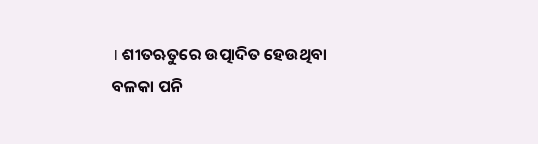। ଶୀତଋତୁରେ ଉତ୍ପାଦିତ ହେଉଥିବା
ବଳକା ପନି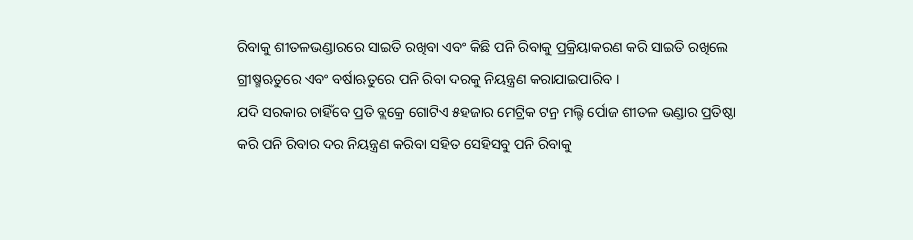ରିବାକୁ ଶୀତଳଭଣ୍ଡାରରେ ସାଇତି ରଖିବା ଏବଂ କିଛି ପନି ରିବାକୁ ପ୍ରକ୍ରିୟାକରଣ କରି ସାଇତି ରଖିଲେ
ଗ୍ରୀଷ୍ମଋତୁରେ ଏବଂ ବର୍ଷାଋତୁରେ ପନି ରିବା ଦରକୁ ନିୟନ୍ତ୍ରଣ କରାଯାଇପାରିବ ।
ଯଦି ସରକାର ଚାହିଁବେ ପ୍ରତି ବ୍ଲକ୍ରେ ଗୋଟିଏ ୫ହଜାର ମେଟ୍ରିକ ଟନ୍ର ମଲ୍ଟି ର୍ପୋଜ ଶୀତଳ ଭଣ୍ଡାର ପ୍ରତିଷ୍ଠା
କରି ପନି ରିବାର ଦର ନିୟନ୍ତ୍ରଣ କରିବା ସହିତ ସେହିସବୁ ପନି ରିବାକୁ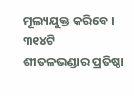ମୂଲ୍ୟଯୁକ୍ତ କରିବେ । ୩୧୪ଟି
ଶୀତଳଭଣ୍ଡାର ପ୍ରତିଷ୍ଠା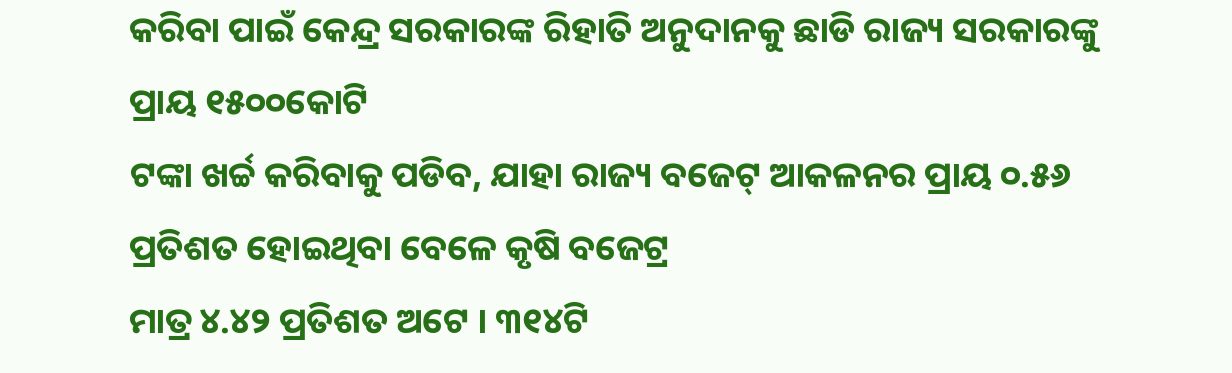କରିବା ପାଇଁ କେନ୍ଦ୍ର ସରକାରଙ୍କ ରିହାତି ଅନୁଦାନକୁ ଛାଡି ରାଜ୍ୟ ସରକାରଙ୍କୁ ପ୍ରାୟ ୧୫୦୦କୋଟି
ଟଙ୍କା ଖର୍ଚ୍ଚ କରିବାକୁ ପଡିବ, ଯାହା ରାଜ୍ୟ ବଜେଟ୍ ଆକଳନର ପ୍ରାୟ ୦.୫୬ ପ୍ରତିଶତ ହୋଇଥିବା ବେଳେ କୃଷି ବଜେଟ୍ର
ମାତ୍ର ୪.୪୨ ପ୍ରତିଶତ ଅଟେ । ୩୧୪ଟି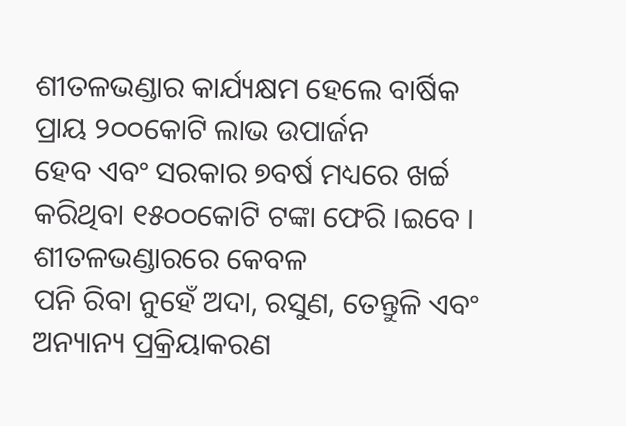ଶୀତଳଭଣ୍ଡାର କାର୍ଯ୍ୟକ୍ଷମ ହେଲେ ବାର୍ଷିକ ପ୍ରାୟ ୨୦୦କୋଟି ଲାଭ ଉପାର୍ଜନ
ହେବ ଏବଂ ସରକାର ୭ବର୍ଷ ମଧ୍ୟରେ ଖର୍ଚ୍ଚ କରିଥିବା ୧୫୦୦କୋଟି ଟଙ୍କା ଫେରି ।ଇବେ । ଶୀତଳଭଣ୍ଡାରରେ କେବଳ
ପନି ରିବା ନୁହେଁ ଅଦା, ରସୁଣ, ତେନ୍ତୁଳି ଏବଂ ଅନ୍ୟାନ୍ୟ ପ୍ରକ୍ରିୟାକରଣ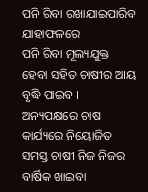ପନି ରିବା ରଖାଯାଇପାରିବ ଯାହାଫଳରେ
ପନି ରିବା ମୂଲ୍ୟଯୁକ୍ତ ହେବା ସହିତ ଚାଷୀର ଆୟ ବୃଦ୍ଧି ପାଇବ ।
ଅନ୍ୟପକ୍ଷରେ ଚାଷ କାର୍ଯ୍ୟରେ ନିୟୋଜିତ ସମସ୍ତ ଚାଷୀ ନିଜ ନିଜର ବାର୍ଷିକ ଖାଇବା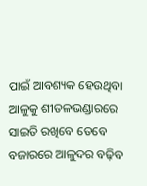ପାଇଁ ଆବଶ୍ୟକ ହେଉଥିବା
ଆଳୁକୁ ଶୀତଳଭଣ୍ଡାରରେ ସାଇତି ରଖିବେ ତେବେ ବଜାରରେ ଆଳୁଦର ବଢ଼ିବ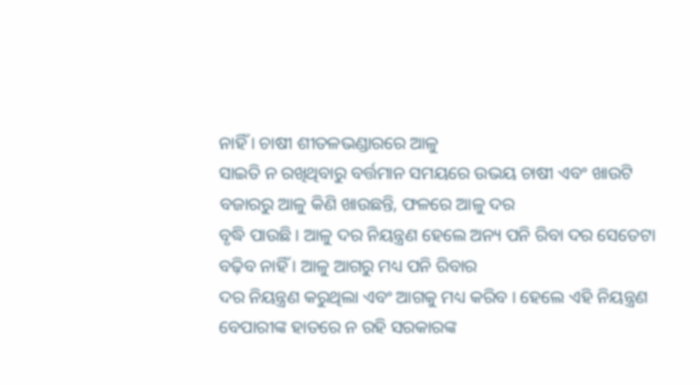ନାହିଁ । ଚାଷୀ ଶୀତଳଭଣ୍ଡାରରେ ଆଳୁ
ସାଇତି ନ ରଖିଥିବାରୁ ବର୍ତ୍ତମାନ ସମୟରେ ଉଭୟ ଚାଷୀ ଏବଂ ଖାଉଟି ବଜାରରୁ ଆଳୁ କିଣି ଖାଉଛନ୍ତି, ଫଳରେ ଆଳୁ ଦର
ବୃଦ୍ଧି ପାଉଛି । ଆଳୁ ଦର ନିୟନ୍ତ୍ରଣ ହେଲେ ଅନ୍ୟ ପନି ରିବା ଦର ସେତେଟା ବଢ଼ିବ ନାହିଁ । ଆଳୁ ଆଗରୁ ମଧ୍ୟ ପନି ରିବାର
ଦର ନିୟନ୍ତ୍ରଣ କରୁଥିଲା ଏବଂ ଆଗକୁ ମଧ୍ୟ କରିବ । ହେଲେ ଏହି ନିୟନ୍ତ୍ରଣ ବେପାରୀଙ୍କ ହାତରେ ନ ରହି ସରକାରଙ୍କ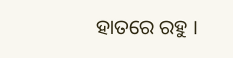ହାତରେ ରହୁ ।